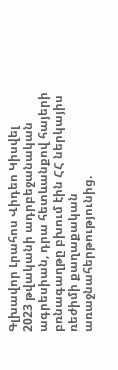Գլխավոր Լրահոս Վիդեո Կիսվել
2023 թվականի ադրբեջանական ագրեսիան, դրա հետևանքով հայերի բռնագաղթը բխում էին ՀՀ ներկայիս ռեժիմի քաղաքական առաջնահերթությունից.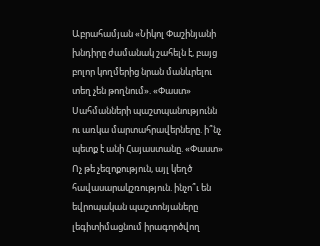Աբրահամյան «Նիկոլ Փաշինյանի խնդիրը ժամանակ շահելն է, բայց բոլոր կողմերից նրան մանևրելու տեղ չեն թողնում». «Փաստ» Սահմանների պաշտպանությունն ու առկա մարտահրավերները. ի՞նչ պետք է անի Հայաստանը. «Փաստ» Ոչ թե չեզոքություն, այլ կեղծ հավասարակշռություն. ինչո՞ւ են եվրոպական պաշտոնյաները լեգիտիմացնում իրագործվող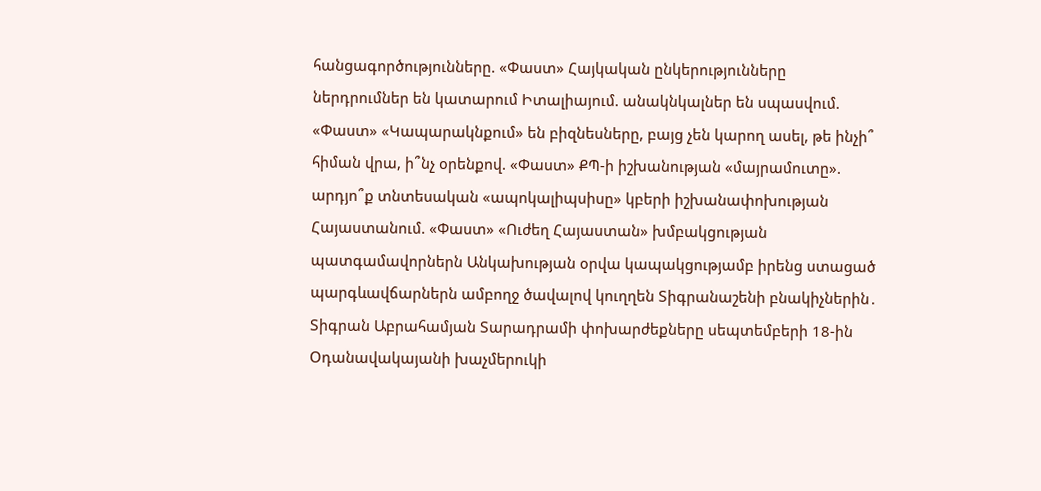հանցագործությունները. «Փաստ» Հայկական ընկերությունները ներդրումներ են կատարում Իտալիայում. անակնկալներ են սպասվում. «Փաստ» «Կապարակնքում» են բիզնեսները, բայց չեն կարող ասել, թե ինչի՞ հիման վրա, ի՞նչ օրենքով. «Փաստ» ՔՊ-ի իշխանության «մայրամուտը». արդյո՞ք տնտեսական «ապոկալիպսիսը» կբերի իշխանափոխության Հայաստանում. «Փաստ» «Ուժեղ Հայաստան» խմբակցության պատգամավորներն Անկախության օրվա կապակցությամբ իրենց ստացած պարգևավճարներն ամբողջ ծավալով կուղղեն Տիգրանաշենի բնակիչներին․ Տիգրան Աբրահամյան Տարադրամի փոխարժեքները սեպտեմբերի 18-ին Օդանավակայանի խաչմերուկի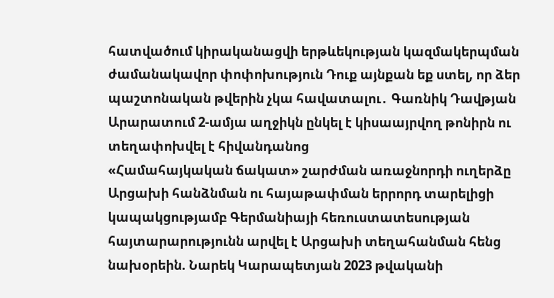հատվածում կիրականացվի երթևեկության կազմակերպման ժամանակավոր փոփոխություն Դուք այնքան եք ստել, որ ձեր պաշտոնական թվերին չկա հավատալու․ Գառնիկ Դավթյան Արարատում 2-ամյա աղջիկն ընկել է կիսաայրվող թոնիրն ու տեղափոխվել է հիվանդանոց
«Համահայկական ճակատ» շարժման առաջնորդի ուղերձը Արցախի հանձնման ու հայաթափման երրորդ տարելիցի կապակցությամբ Գերմանիայի հեռուստատեսության հայտարարությունն արվել է Արցախի տեղահանման հենց նախօրեին. Նարեկ Կարապետյան 2023 թվականի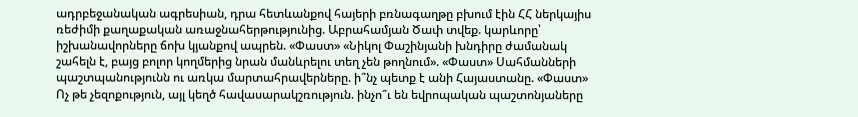ադրբեջանական ագրեսիան, դրա հետևանքով հայերի բռնագաղթը բխում էին ՀՀ ներկայիս ռեժիմի քաղաքական առաջնահերթությունից. Աբրահամյան Ծափ տվեք. կարևորը՝ իշխանավորները ճոխ կյանքով ապրեն. «Փաստ» «Նիկոլ Փաշինյանի խնդիրը ժամանակ շահելն է, բայց բոլոր կողմերից նրան մանևրելու տեղ չեն թողնում». «Փաստ» Սահմանների պաշտպանությունն ու առկա մարտահրավերները. ի՞նչ պետք է անի Հայաստանը. «Փաստ» Ոչ թե չեզոքություն, այլ կեղծ հավասարակշռություն. ինչո՞ւ են եվրոպական պաշտոնյաները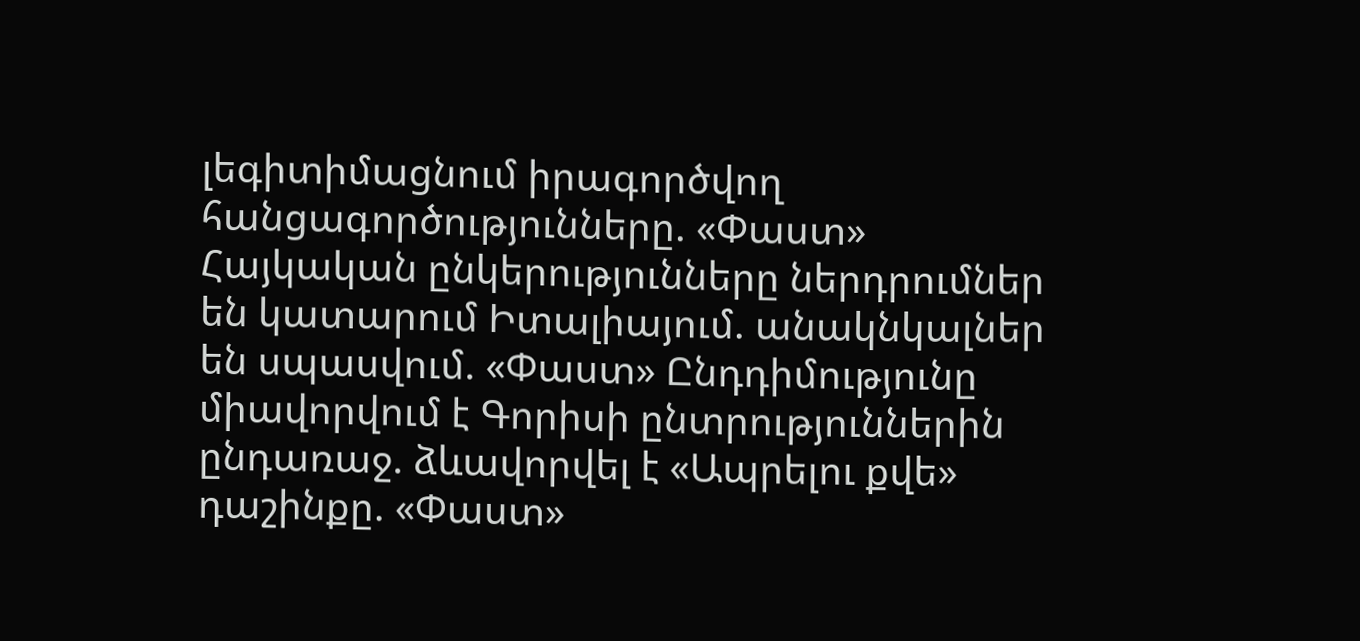լեգիտիմացնում իրագործվող հանցագործությունները. «Փաստ» Հայկական ընկերությունները ներդրումներ են կատարում Իտալիայում. անակնկալներ են սպասվում. «Փաստ» Ընդդիմությունը միավորվում է Գորիսի ընտրություններին ընդառաջ. ձևավորվել է «Ապրելու քվե» դաշինքը. «Փաստ»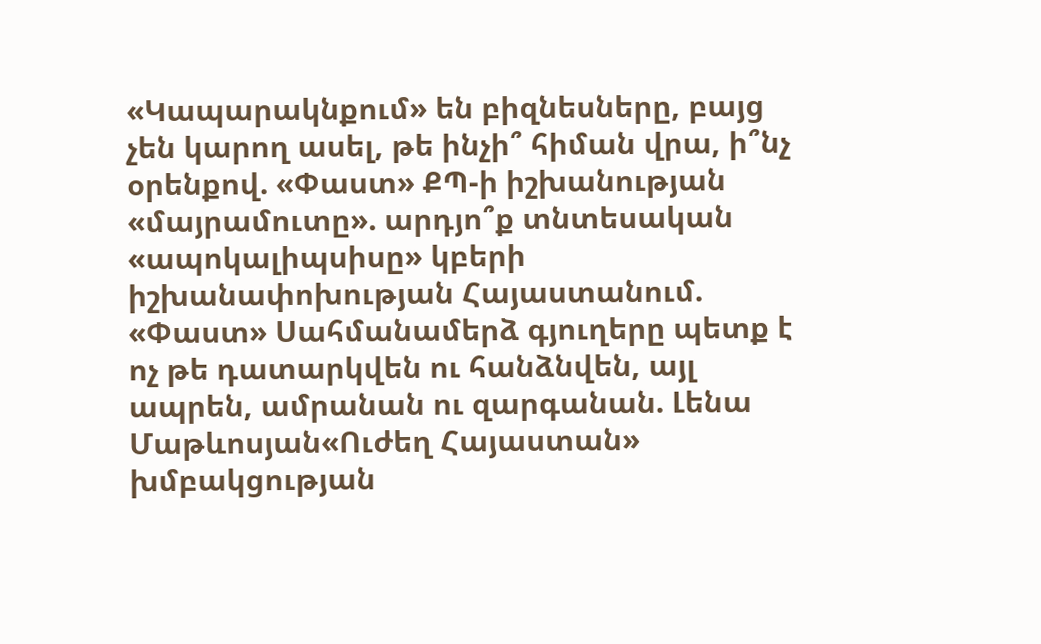«Կապարակնքում» են բիզնեսները, բայց չեն կարող ասել, թե ինչի՞ հիման վրա, ի՞նչ օրենքով. «Փաստ» ՔՊ-ի իշխանության «մայրամուտը». արդյո՞ք տնտեսական «ապոկալիպսիսը» կբերի իշխանափոխության Հայաստանում. «Փաստ» Սահմանամերձ գյուղերը պետք է ոչ թե դատարկվեն ու հանձնվեն, այլ ապրեն, ամրանան ու զարգանան. Լենա Մաթևոսյան«Ուժեղ Հայաստան» խմբակցության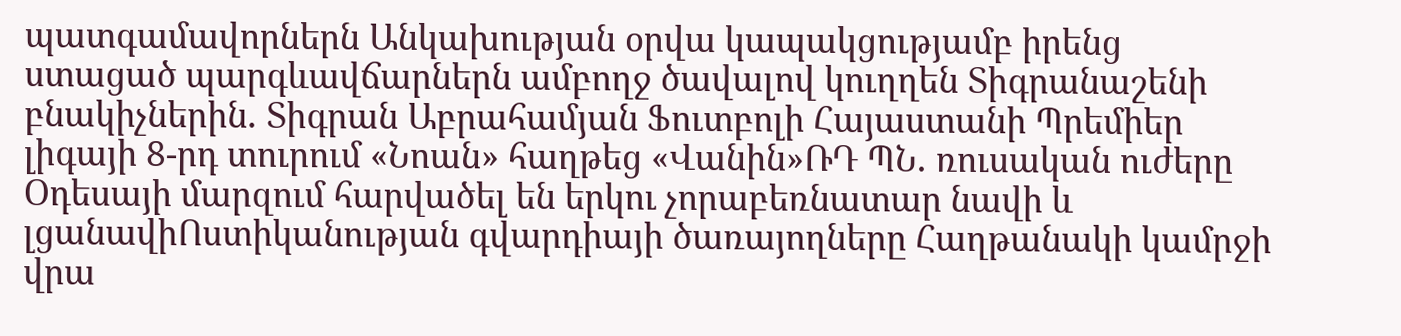պատգամավորներն Անկախության օրվա կապակցությամբ իրենց ստացած պարգևավճարներն ամբողջ ծավալով կուղղեն Տիգրանաշենի բնակիչներին․ Տիգրան Աբրահամյան Ֆուտբոլի Հայաստանի Պրեմիեր լիգայի 8-րդ տուրում «Նոան» հաղթեց «Վանին»ՌԴ ՊՆ․ ռուսական ուժերը Օդեսայի մարզում հարվածել են երկու չորաբեռնատար նավի և լցանավիՈստիկանության գվարդիայի ծառայողները Հաղթանակի կամրջի վրա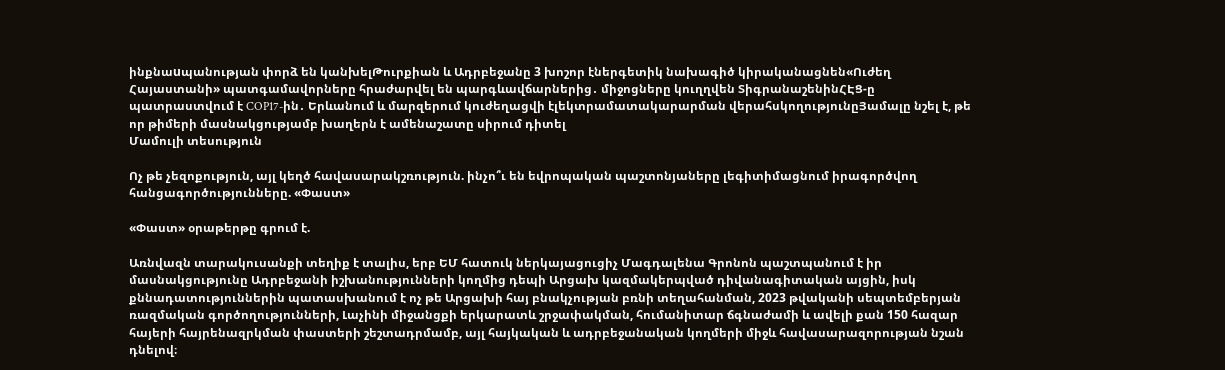ինքնաuպանության փորձ են կանխելԹուրքիան և Ադրբեջանը 3 խոշոր էներգետիկ նախագիծ կիրականացնեն«Ուժեղ Հայաստանի» պատգամավորները հրաժարվել են պարգևավճարներից․ միջոցները կուղղվեն ՏիգրանաշենինՀԷՑ-ը պատրաստվում է COP17-ին․ Երևանում և մարզերում կուժեղացվի էլեկտրամատակարարման վերահսկողությունըՅամալը նշել է, թե որ թիմերի մասնակցությամբ խաղերն է ամենաշատը սիրում դիտել
Մամուլի տեսություն

Ոչ թե չեզոքություն, այլ կեղծ հավասարակշռություն. ինչո՞ւ են եվրոպական պաշտոնյաները լեգիտիմացնում իրագործվող հանցագործությունները. «Փաստ»

«Փաստ» օրաթերթը գրում է.

Առնվազն տարակուսանքի տեղիք է տալիս, երբ ԵՄ հատուկ ներկայացուցիչ Մագդալենա Գրոնոն պաշտպանում է իր մասնակցությունը Ադրբեջանի իշխանությունների կողմից դեպի Արցախ կազմակերպված դիվանագիտական այցին, իսկ քննադատություններին պատասխանում է ոչ թե Արցախի հայ բնակչության բռնի տեղահանման, 2023 թվականի սեպտեմբերյան ռազմական գործողությունների, Լաչինի միջանցքի երկարատև շրջափակման, հումանիտար ճգնաժամի և ավելի քան 150 հազար հայերի հայրենազրկման փաստերի շեշտադրմամբ, այլ հայկական և ադրբեջանական կողմերի միջև հավասարազորության նշան դնելով։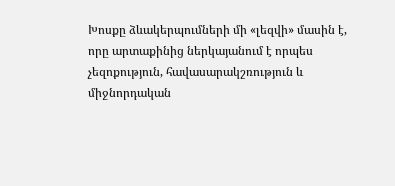Խոսքը ձևակերպումների մի «լեզվի» մասին է, որը արտաքինից ներկայանում է որպես չեզոքություն, հավասարակշռություն և միջնորդական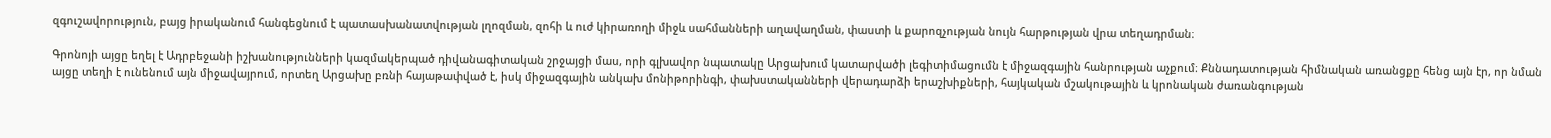զգուշավորություն, բայց իրականում հանգեցնում է պատասխանատվության լղոզման, զոհի և ուժ կիրառողի միջև սահմանների աղավաղման, փաստի և քարոզչության նույն հարթության վրա տեղադրման։

Գրոնոյի այցը եղել է Ադրբեջանի իշխանությունների կազմակերպած դիվանագիտական շրջայցի մաս, որի գլխավոր նպատակը Արցախում կատարվածի լեգիտիմացումն է միջազգային հանրության աչքում։ Քննադատության հիմնական առանցքը հենց այն էր, որ նման այցը տեղի է ունենում այն միջավայրում, որտեղ Արցախը բռնի հայաթափված է, իսկ միջազգային անկախ մոնիթորինգի, փախստականների վերադարձի երաշխիքների, հայկական մշակութային և կրոնական ժառանգության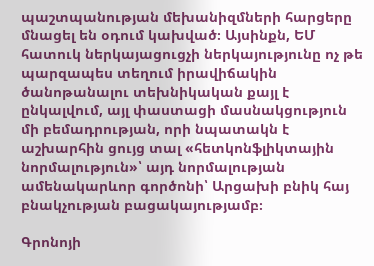պաշտպանության մեխանիզմների հարցերը մնացել են օդում կախված։ Այսինքն, ԵՄ հատուկ ներկայացուցչի ներկայությունը ոչ թե պարզապես տեղում իրավիճակին ծանոթանալու տեխնիկական քայլ է ընկալվում, այլ փաստացի մասնակցություն մի բեմադրության, որի նպատակն է աշխարհին ցույց տալ «հետկոնֆլիկտային նորմալություն»՝ այդ նորմալության ամենակարևոր գործոնի՝ Արցախի բնիկ հայ բնակչության բացակայությամբ։

Գրոնոյի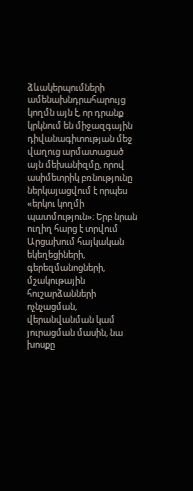ձևակերպումների ամենախնդրահարույց կողմն այն է, որ դրանք կրկնում են միջազգային դիվանագիտության մեջ վաղուց արմատացած այն մեխանիզմը, որով ասիմետրիկ բռնությունը ներկայացվում է որպես «երկու կողմի պատմություն»։ Երբ նրան ուղիղ հարց է տրվում Արցախում հայկական եկեղեցիների, գերեզմանոցների, մշակութային հուշարձանների ոչնչացման, վերանվանման կամ յուրացման մասին, նա խոսքը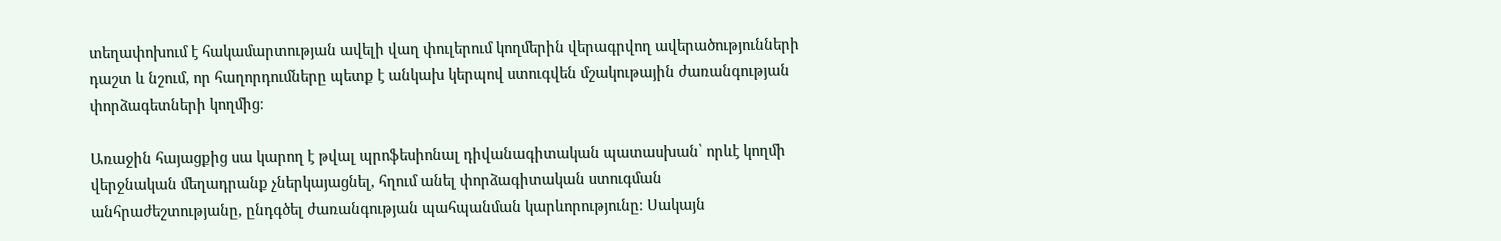տեղափոխում է հակամարտության ավելի վաղ փուլերում կողմերին վերագրվող ավերածությունների դաշտ և նշում, որ հաղորդումները պետք է անկախ կերպով ստուգվեն մշակութային ժառանգության փորձագետների կողմից։

Առաջին հայացքից սա կարող է թվալ պրոֆեսիոնալ դիվանագիտական պատասխան՝ որևէ կողմի վերջնական մեղադրանք չներկայացնել, հղում անել փորձագիտական ստուգման անհրաժեշտությանը, ընդգծել ժառանգության պահպանման կարևորությունը։ Սակայն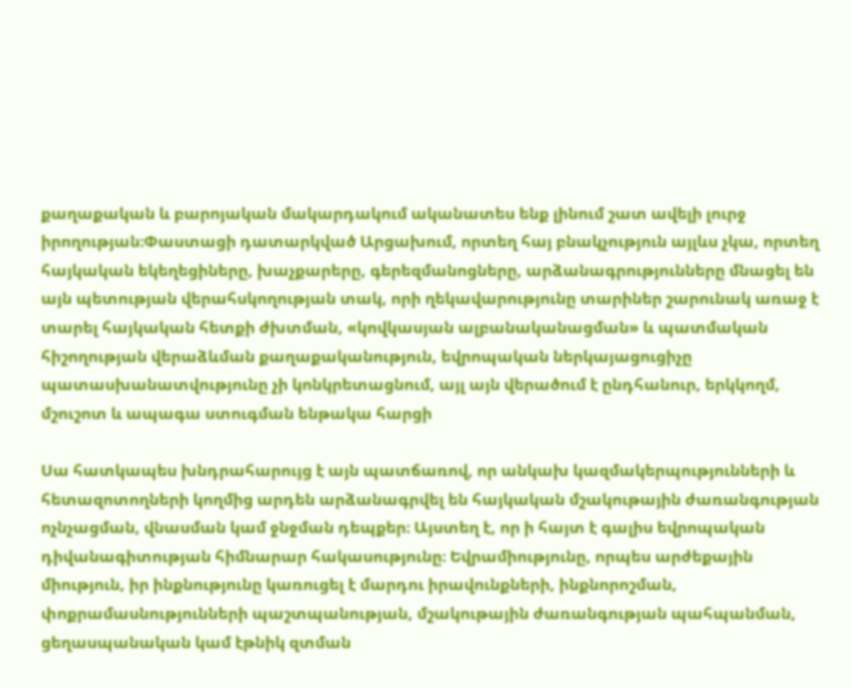քաղաքական և բարոյական մակարդակում ականատես ենք լինում շատ ավելի լուրջ իրողության։Փաստացի դատարկված Արցախում, որտեղ հայ բնակչություն այլևս չկա, որտեղ հայկական եկեղեցիները, խաչքարերը, գերեզմանոցները, արձանագրությունները մնացել են այն պետության վերահսկողության տակ, որի ղեկավարությունը տարիներ շարունակ առաջ է տարել հայկական հետքի ժխտման, «կովկասյան ալբանականացման» և պատմական հիշողության վերաձևման քաղաքականություն, եվրոպական ներկայացուցիչը պատասխանատվությունը չի կոնկրետացնում, այլ այն վերածում է ընդհանուր, երկկողմ, մշուշոտ և ապագա ստուգման ենթակա հարցի

Սա հատկապես խնդրահարույց է այն պատճառով, որ անկախ կազմակերպությունների և հետազոտողների կողմից արդեն արձանագրվել են հայկական մշակութային ժառանգության ոչնչացման, վնասման կամ ջնջման դեպքեր։ Այստեղ է, որ ի հայտ է գալիս եվրոպական դիվանագիտության հիմնարար հակասությունը։ Եվրամիությունը, որպես արժեքային միություն, իր ինքնությունը կառուցել է մարդու իրավունքների, ինքնորոշման, փոքրամասնությունների պաշտպանության, մշակութային ժառանգության պահպանման, ցեղասպանական կամ էթնիկ զտման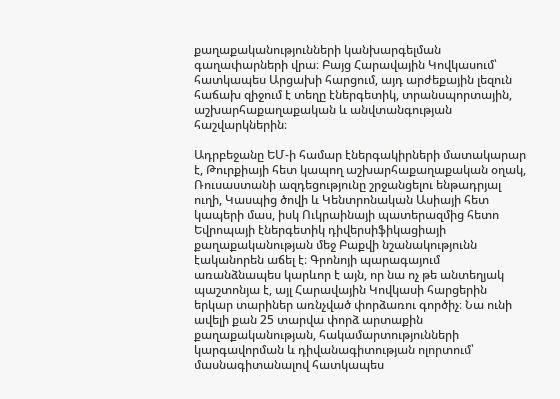քաղաքականությունների կանխարգելման գաղափարների վրա։ Բայց Հարավային Կովկասում՝ հատկապես Արցախի հարցում, այդ արժեքային լեզուն հաճախ զիջում է տեղը էներգետիկ, տրանսպորտային, աշխարհաքաղաքական և անվտանգության հաշվարկներին։

Ադրբեջանը ԵՄ-ի համար էներգակիրների մատակարար է, Թուրքիայի հետ կապող աշխարհաքաղաքական օղակ, Ռուսաստանի ազդեցությունը շրջանցելու ենթադրյալ ուղի, Կասպից ծովի և Կենտրոնական Ասիայի հետ կապերի մաս, իսկ Ուկրաինայի պատերազմից հետո Եվրոպայի էներգետիկ դիվերսիֆիկացիայի քաղաքականության մեջ Բաքվի նշանակությունն էականորեն աճել է։ Գրոնոյի պարագայում առանձնապես կարևոր է այն, որ նա ոչ թե անտեղյակ պաշտոնյա է, այլ Հարավային Կովկասի հարցերին երկար տարիներ առնչված փորձառու գործիչ։ Նա ունի ավելի քան 25 տարվա փորձ արտաքին քաղաքականության, հակամարտությունների կարգավորման և դիվանագիտության ոլորտում՝ մասնագիտանալով հատկապես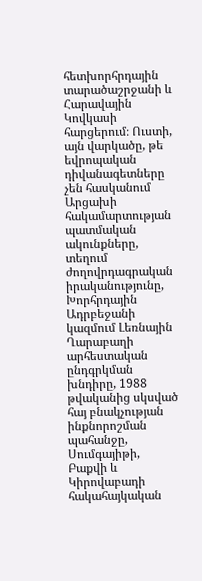հետխորհրդային տարածաշրջանի և Հարավային Կովկասի հարցերում։ Ուստի, այն վարկածը, թե եվրոպական դիվանագետները չեն հասկանում Արցախի հակամարտության պատմական ակունքները, տեղում ժողովրդագրական իրականությունը, Խորհրդային Ադրբեջանի կազմում Լեռնային Ղարաբաղի արհեստական ընդգրկման խնդիրը, 1988 թվականից սկսված հայ բնակչության ինքնորոշման պահանջը, Սումգայիթի, Բաքվի և Կիրովաբադի հակահայկական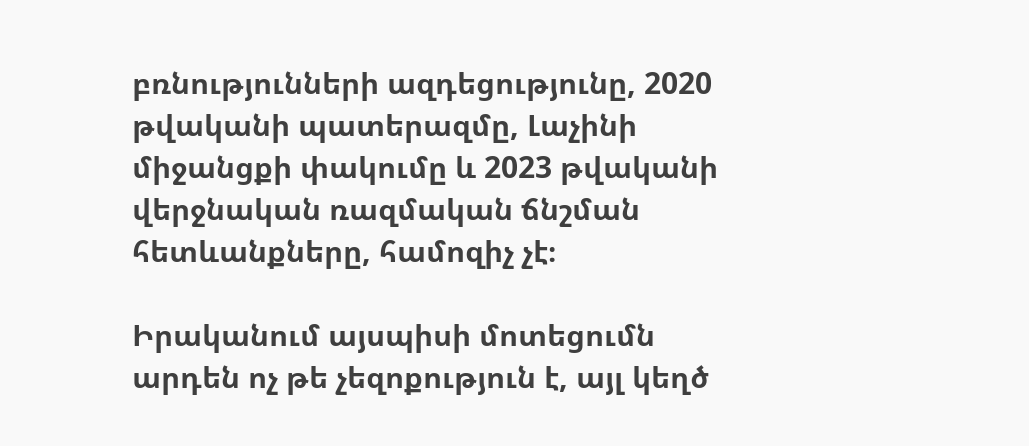բռնությունների ազդեցությունը, 2020 թվականի պատերազմը, Լաչինի միջանցքի փակումը և 2023 թվականի վերջնական ռազմական ճնշման հետևանքները, համոզիչ չէ։

Իրականում այսպիսի մոտեցումն արդեն ոչ թե չեզոքություն է, այլ կեղծ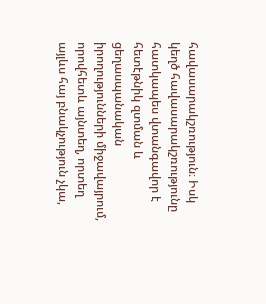հավասարակշռություն։ Իսկ կեղծ հավասարակշռությունը հատկապես վտանգավոր է հետէթնիկ զտման և ցեղասպանական իրողությունների միջավայրում, որովհետև այնտեղ, որտեղ այլևս հայ բնակչություն չկա,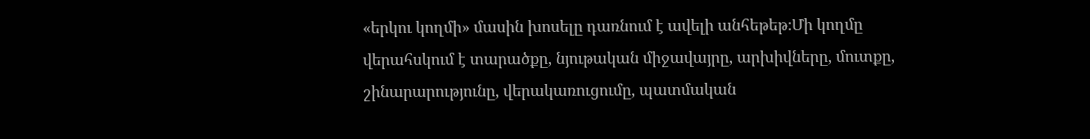«երկու կողմի» մասին խոսելը դառնում է ավելի անհեթեթ։Մի կողմը վերահսկում է տարածքը, նյութական միջավայրը, արխիվները, մուտքը, շինարարությունը, վերակառուցումը, պատմական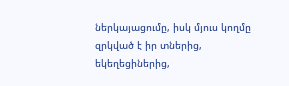ներկայացումը, իսկ մյուս կողմը զրկված է իր տներից, եկեղեցիներից,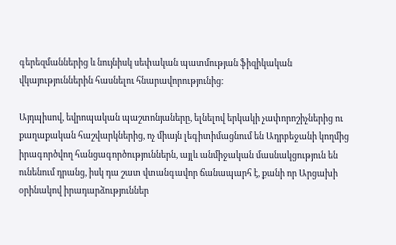գերեզմաններից և նույնիսկ սեփական պատմության ֆիզիկական վկայություններին հասնելու հնարավորությունից։

Այդպիսով, եվրոպական պաշտոնյաները, ելնելով երկակի չափորոշիչներից ու քաղաքական հաշվարկներից, ոչ միայն լեգիտիմացնում են Ադրբեջանի կողմից իրագործվող հանցագործություններն, այլև անմիջական մասնակցություն են ունենում դրանց, իսկ դա շատ վտանգավոր ճանապարհ է, քանի որ Արցախի օրինակով իրադարձություններ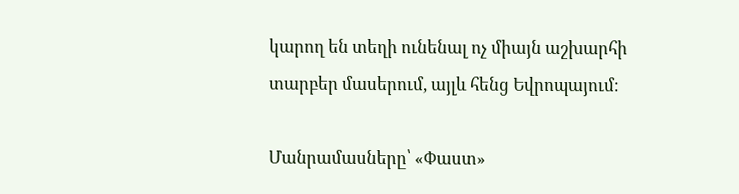կարող են տեղի ունենալ ոչ միայն աշխարհի տարբեր մասերում, այլև հենց Եվրոպայում։

Մանրամասները՝ «Փաստ»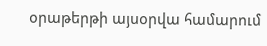օրաթերթի այսօրվա համարում